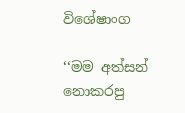විශේෂාංග

‘‘මම අත්සන් නොකරපු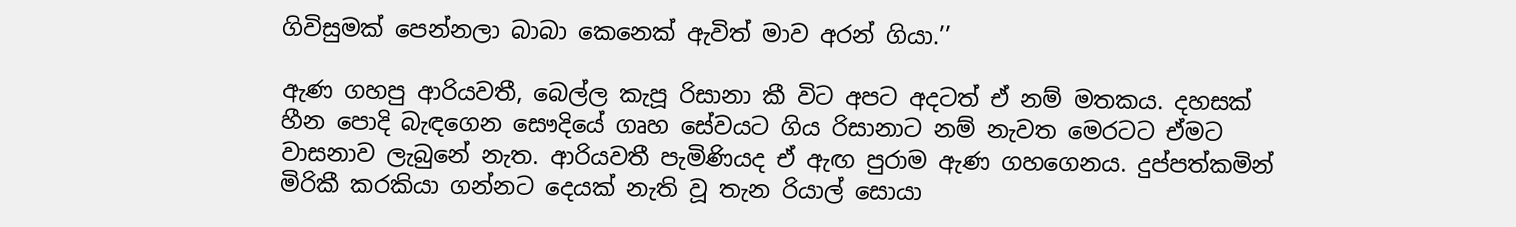ගිවිසුමක් පෙන්නලා බාබා කෙනෙක් ඇවිත් මාව අරන් ගියා.’’

ඇණ ගහපු ආරියවතී, බෙල්ල කැපූ රිසානා කී විට අපට අදටත් ඒ නම් මතකය. දහසක් හීන පොදි බැඳගෙන සෞදියේ ගෘහ සේවයට ගිය රිසානාට නම් නැවත මෙරටට ඒමට වාසනාව ලැබුනේ නැත. ආරියවතී පැමිණියද ඒ ඇඟ පුරාම ඇණ ගහගෙනය. දුප්පත්කමින් මිරිකී කරකියා ගන්නට දෙයක් නැති වූ තැන රියාල් සොයා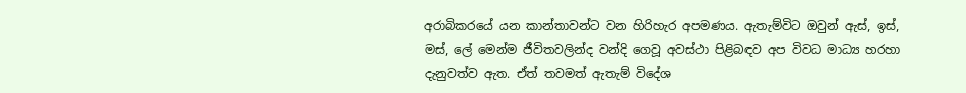අරාබිකරයේ යන කාන්තාවන්ට වන හිරිහැර අපමණය. ඇතැම්විට ඔවුන් ඇස්, ඉස්, මස්, ලේ මෙන්ම ජීවිතවලින්ද වන්දි ගෙවූ අවස්ථා පිළිබඳව අප විවධ මාධ්‍ය හරහා දැනුවත්ව ඇත. ඒත් තවමත් ඇතැම් විදේශ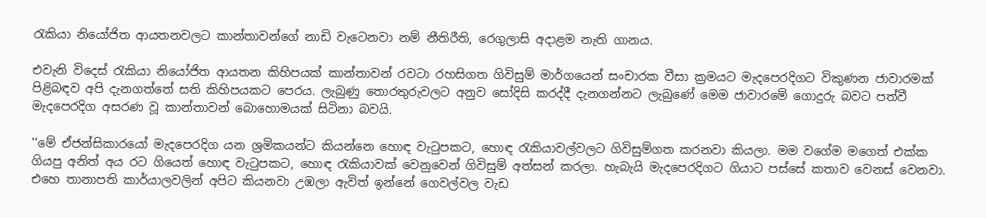රැකියා නියෝජිත ආයතනවලට කාන්තාවන්ගේ නාඩි වැටෙනවා නම් නීතිරීති, රෙගුලාසි අදාළම නැති ගානය.

එවැනි විදෙස් රැකියා නියෝජිත ආයතන කිහිපයක් කාන්තාවන් රවටා රහසිගත ගිවිසුම් මාර්ගයෙන් සංචාරක වීසා ක්‍රමයට මැදපෙරදිගට විකුණන ජාවාරමක් පිළිබඳව අපි දැනගත්තේ සති කිහිපයකට පෙරය. ලැබුණු තොරතුරුවලට අනුව සෝදිසි කරද්දී දැනගන්නට ලැබුණේ මෙම ජාවාරමේ ගොදුරු බවට පත්වී මැදපෙරදිග අසරණ වූ කාන්තාවන් බොහොමයක් සිටිනා බවයි.

‘‘මේ ඒජන්සිකාරයෝ මැදපෙරදිග යන ශ්‍රමිකයන්ට කියන්නෙ හොඳ වැටුපකට, හොඳ රැකියාවල්වලට ගිවිසුම්ගත කරනවා කියලා. මම වගේම මගෙත් එක්ක ගියපු අනිත් අය රට ගියෙත් හොඳ වැටුපකට, හොඳ රැකියාවක් වෙනුවෙන් ගිවිසුම් අත්සන් කරලා. හැබැයි මැදපෙරදිගට ගියාට පස්සේ කතාව වෙනස් වෙනවා. එහෙ තානාපති කාර්යාලවලින් අපිට කියනවා උඹලා ඇවිත් ඉන්නේ ගෙවල්වල වැඩ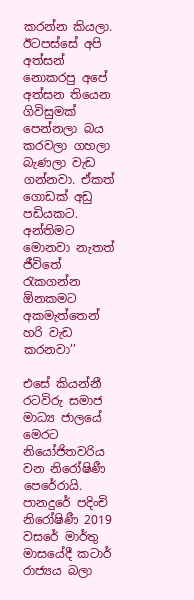කරන්න කියලා. ඊටපස්සේ අපි අත්සන් නොකරපු අපේ අත්සන තියෙන ගිවිසුමක් පෙන්නලා බය කරවලා ගහලා බැණලා වැඩ ගන්නවා. ඒකත් ගොඩක් අඩු පඩියකට. අන්තිමට මොනවා නැතත් ජීවිතේ රැකගන්න ඕනකමට අකමැත්තෙන් හරි වැඩ කරනවා’’

එසේ කියන්නී රටවිරු සමාජ මාධ්‍ය ජාලයේ මෙරට නියෝජිතවරිය වන නිරෝෂිණී පෙරේරායි. පානදුරේ පදිංචි නිරෝෂිණී 2019 වසරේ මාර්තු මාසයේදී කටාර් රාජ්‍යය බලා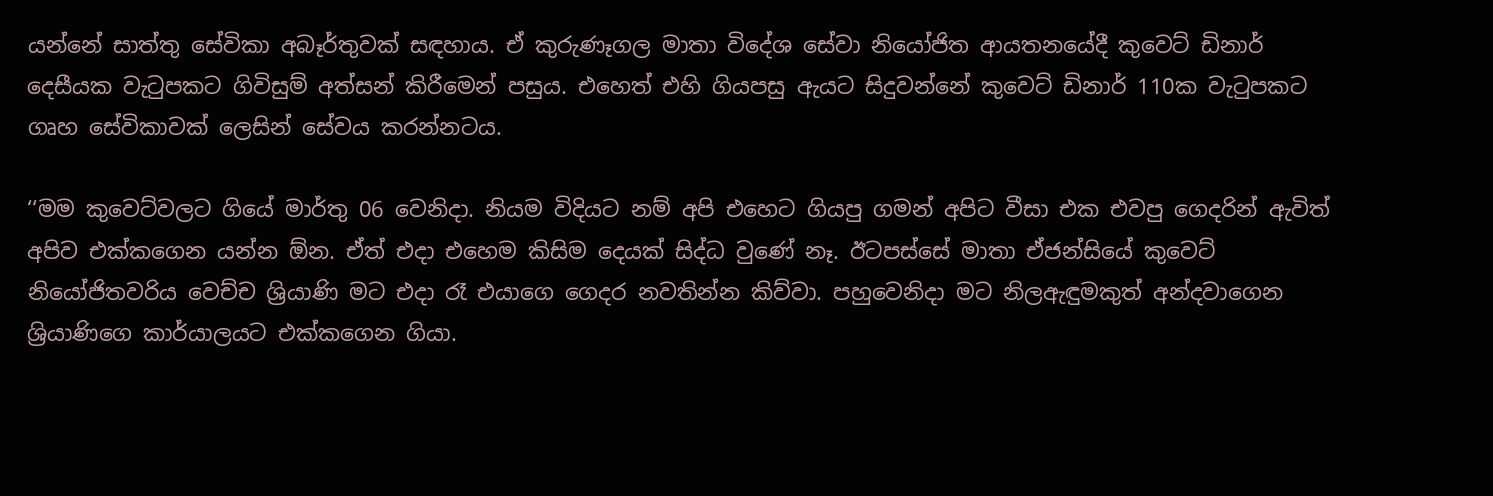යන්නේ සාත්තු සේවිකා අබෑර්තුවක් සඳහාය. ඒ කුරුණෑගල මාතා විදේශ සේවා නියෝජිත ආයතනයේදී කුවෙට් ඩිනාර් දෙසීයක වැටුපකට ගිවිසුම් අත්සන් කිරීමෙන් පසුය. එහෙත් එහි ගියපසු ඇයට සිදුවන්නේ කුවෙට් ඩිනාර් 110ක වැටුපකට ගෘහ සේවිකාවක් ලෙසින් සේවය කරන්නටය.

‘‘මම කුවෙට්වලට ගියේ මාර්තු 06 වෙනිදා. නියම විදියට නම් අපි එහෙට ගියපු ගමන් අපිට වීසා එක එවපු ගෙදරින් ඇවිත් අපිව එක්කගෙන යන්න ඕන. ඒත් එදා එහෙම කිසිම දෙයක් සිද්ධ වු‍ණේ නෑ. ඊටපස්සේ මාතා ඒජන්සියේ කුවෙට් නියෝජිතවරිය වෙච්ච ශ්‍රියාණි මට එදා රෑ එයාගෙ ගෙදර නවතින්න කිව්වා. පහුවෙනිදා මට නිලඇඳුමකුත් අන්දවාගෙන ශ්‍රියාණිගෙ කාර්යාලයට එක්කගෙන ගියා.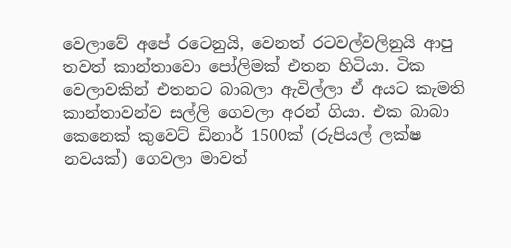වෙලාවේ අපේ රටෙනුයි, වෙනත් රටවල්වලිනුයි ආපු තවත් කාන්තාවො පෝලිමක් එතන හිටියා. ටික වෙලාවකින් එතනට බාබලා ඇවිල්ලා ඒ අයට කැමති කාන්තාවන්ව සල්ලි ගෙවලා අරන් ගියා. එක බාබා කෙනෙක් කුවෙට් ඩිනාර් 1500ක් (රුපියල් ලක්ෂ නවයක්) ගෙවලා මාවත්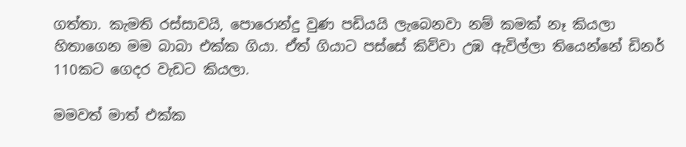ගත්තා. කැමති රස්සාවයි, පොරොන්දු වුණ පඩියයි ලැබෙනවා නම් කමක් නෑ කියලා හිතාගෙන මම බාබා එක්ක ගියා. ඒත් ගියාට පස්සේ කිව්වා උඹ ඇවිල්ලා තියෙන්නේ ඩිනර් 110කට ගෙදර වැඩට කියලා.

මමවත් මාත් එක්ක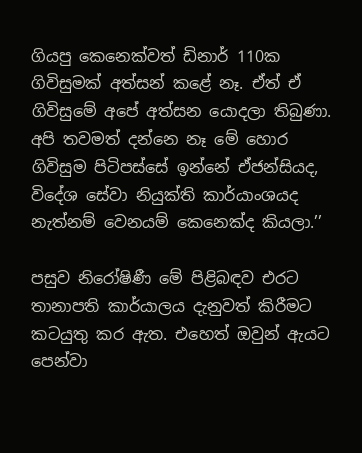ගියපු කෙනෙක්වත් ඩිනාර් 110ක ගිවිසුමක් අත්සන් කළේ නෑ. ඒත් ඒ ගිවිසුමේ අපේ අත්සන යොදලා තිබුණා. අපි තවමත් දන්නෙ නෑ මේ හොර ගිවිසුම පිටිපස්සේ ඉන්නේ ඒජන්සියද, විදේශ සේවා නියුක්ති කාර්යාංශයද නැත්නම් වෙනයම් කෙනෙක්ද කියලා.’’

පසුව නිරෝෂිණී මේ පිළිබඳව එරට තානාපති කාර්යාලය දැනුවත් කිරීමට කටයුතු කර ඇත. එහෙත් ඔවුන් ඇයට පෙන්වා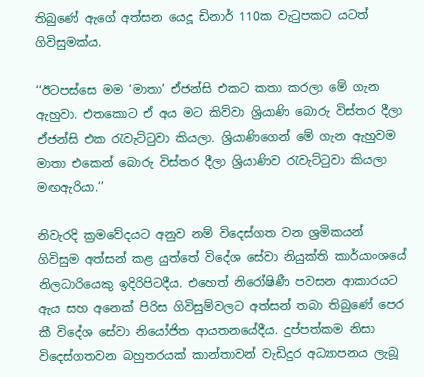තිබුණේ ඇගේ අත්සන යෙදූ ඩිනාර් 110ක වැටුපකට යටත් ගිවිසුමක්ය.

‘‘ඊටපස්සෙ මම ‘මාතා’ ඒජන්සි එකට කතා කරලා මේ ගැන ඇහුවා. එතකොට ඒ අය මට කිව්වා ශ්‍රියාණි බොරු විස්තර දීලා ඒජන්සි එක රැවැට්ටුවා කියලා. ශ්‍රියාණිගෙන් මේ ගැන ඇහුවම මාතා එකෙන් බොරු විස්තර දීලා ශ්‍රියාණිව රැවැට්ටුවා කියලා මඟඇරියා.’’

නිවැරදි ක්‍රමවේදයට අනුව නම් විදෙස්ගත වන ශ්‍රමිකයන් ගිවිසුම අත්සන් කළ යුත්තේ විදේශ සේවා නියුක්ති කාර්යාංශයේ නිලධාරියෙකු ඉදිරිපිටදීය. එහෙත් නිරෝෂිණී පවසන ආකාරයට ඇය සහ අනෙක් පිරිස ගිවිසුම්වලට අත්සන් තබා තිබුණේ පෙර කී විදේශ සේවා නියෝජිත ආයතනයේදීය. දුප්පත්කම නිසා විදෙස්ගතවන බහුතරයක් කාන්තාවන් වැඩිදුර අධ්‍යාපනය ලැබූ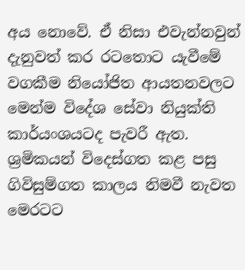අය නොවේ. ඒ නිසා එවැන්නවුන් දැනුවත් කර රටතොට යැවීමේ වගකීම නියෝජිත ආයතනවලට මෙන්ම විදේශ සේවා නියුක්ති කාර්යංශයටද පැවරී ඇත. ශ්‍රමිකයන් විදෙස්ගත කළ පසු ගිවිසුම්ගත කාලය නිමවී නැවත මෙරටට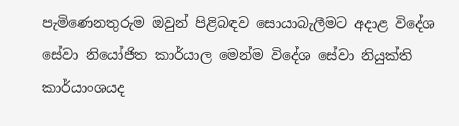පැමිණෙනතුරුම ඔවුන් පිළිබඳව සොයාබැලීමට අදාළ විදේශ සේවා නියෝජිත කාර්යාල මෙන්ම විදේශ සේවා නියුක්ති කාර්යාංශයද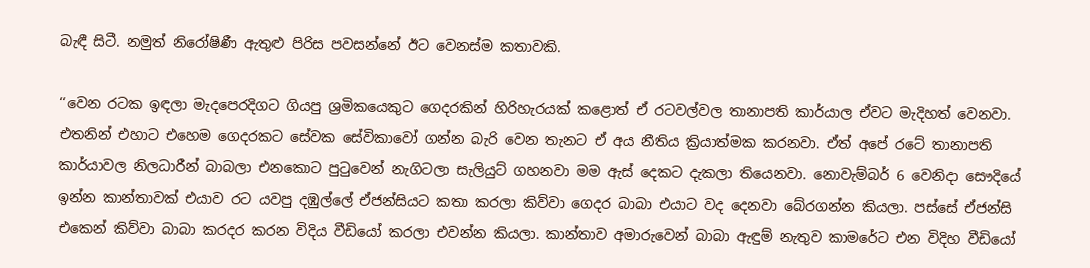බැඳී සිටී. නමුත් නිරෝෂිණී ඇතුළු පිරිස පවසන්නේ ඊට වෙනස්ම කතාවකි.

‘‘වෙන රටක ඉඳලා මැදපෙරදිගට ගියපු ශ්‍රමිකයෙකුට ගෙදරකින් හිරිහැරයක් කළොත් ඒ රටවල්වල තානාපති කාර්යාල ඒවට මැදිහත් වෙනවා. එතනින් එහාට එහෙම ගෙදරකට සේවක සේවිකාවෝ ගන්න බැරි වෙන තැනට ඒ අය නීතිය ක්‍රියාත්මක කරනවා. ඒත් අපේ රටේ තානාපති කාර්යාවල නිලධාරීන් බාබලා එනකොට පුටුවෙන් නැගිටලා සැලියුට් ගහනවා මම ඇස් දෙකට දැකලා තියෙනවා. නොවැම්බර් 6 වෙනිදා සෞදියේ ඉන්න කාන්තාවක් එයාව රට යවපු දඹුල්ලේ ඒජන්සියට කතා කරලා කිව්වා ගෙදර බාබා එයාට වද දෙනවා බේරගන්න කියලා. පස්සේ ඒජන්සි එකෙන් කිව්වා බාබා කරදර කරන විදිය වීඩියෝ කරලා එවන්න කියලා. කාන්තාව අමාරුවෙන් බාබා ඇඳුම් නැතුව කාමරේට එන විදිහ වීඩියෝ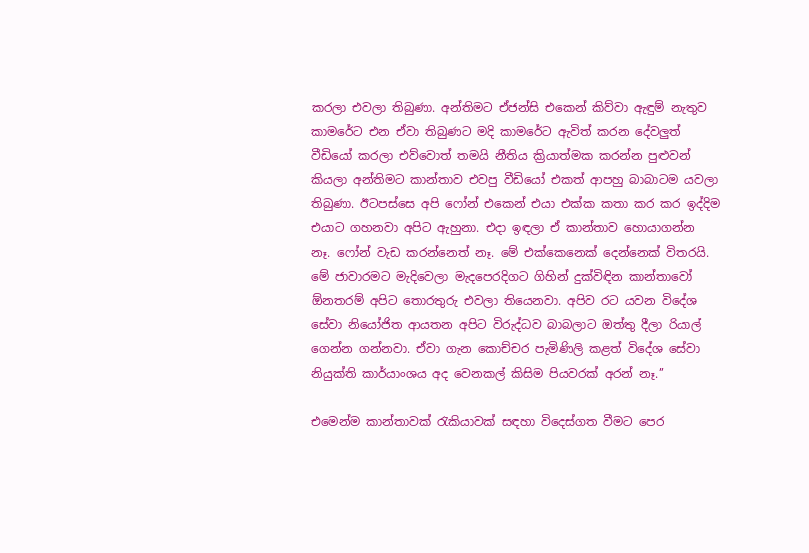කරලා එවලා තිබුණා. අන්තිමට ඒජන්සි එකෙන් කිව්වා ඇඳුම් නැතුව කාමරේට එන ඒවා තිබුණට මදි කාමරේට ඇවිත් කරන දේවලුත් වීඩියෝ කරලා එව්වොත් තමයි නීතිය ක්‍රියාත්මක කරන්න පුළුවන් කියලා අන්තිමට කාන්තාව එවපු වීඩියෝ එකත් ආපහු බාබාටම යවලා තිබුණා. ඊටපස්සෙ අපි ෆෝන් එකෙන් එයා එක්ක කතා කර කර ඉද්දිම එයාට ගහනවා අපිට ඇහුනා. එදා ඉඳලා ඒ කාන්තාව හොයාගන්න නෑ. ෆෝන් වැඩ කරන්නෙත් නෑ. මේ එක්කෙනෙක් දෙන්නෙක් විතරයි. මේ ජාවාරමට මැදිවෙලා මැදපෙරදිගට ගිහින් දුක්විඳින කාන්තාවෝ ඕනතරම් අපිට තොරතුරු එවලා තියෙනවා. අපිව රට යවන විදේශ සේවා නියෝජිත ආයතන අපිට විරුද්ධව බාබලාට ඔත්තු දීලා රියාල් ගෙන්න ගන්නවා. ඒවා ගැන කොච්චර පැමිණිලි කළත් විදේශ සේවා නියුක්ති කාර්යාංශය අද වෙනකල් කිසිම පියවරක් අරන් නෑ.’’

එමෙන්ම කාන්තාවක් රැකියාවක් සඳහා විදෙස්ගත වීමට පෙර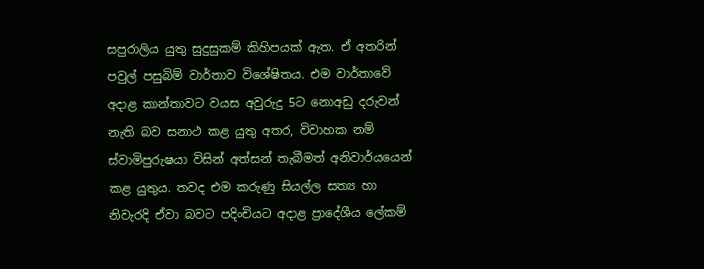සපුරාලිය යුතු සුදුසුකම් කිහිපයක් ඇත. ඒ අතරින් පවුල් පසුබිම් වාර්තාව විශේෂිතය. එම වාර්තාවේ අදාළ කාන්තාවට වයස අවුරුදු 5ට නොඅඩු දරුවන් නැති බව සනාථ කළ යුතු අතර, විවාහක නම් ස්වාමිපුරුෂයා විසින් අත්සන් තැබීමත් අනිවාර්යයෙන් කළ යුතුය. තවද එම කරුණු සියල්ල සත්‍ය හා නිවැරදි ඒවා බවට පදිංචියට අදාළ ප්‍රාදේශීය ලේකම්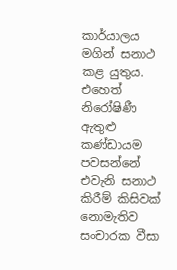කාර්යාලය මගින් සනාථ කළ යුතුය. එහෙත් නිරෝෂිණී ඇතුළු කණ්ඩායම පවසන්නේ එවැනි සනාථ කිරීම් කිසිවක් නොමැතිව සංචාරක වීසා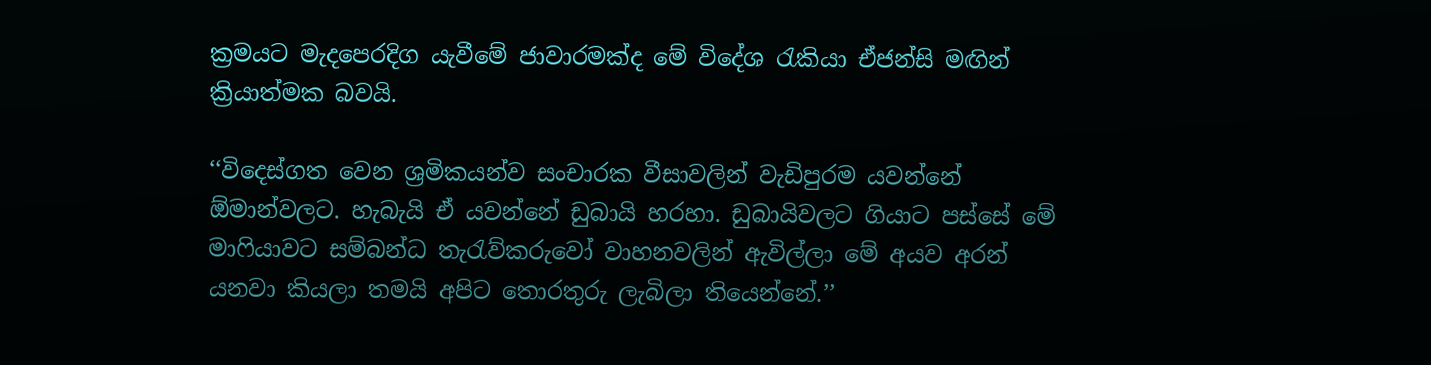ක්‍රමයට මැදපෙරදිග යැවීමේ ජාවාරමක්ද මේ විදේශ රැකියා ඒජන්සි මඟින් ක්‍රියාත්මක බවයි.

‘‘විදෙස්ගත වෙන ශ්‍රමිකයන්ව සංචාරක වීසාවලින් වැඩිපුරම යවන්නේ ඕමාන්වලට. හැබැයි ඒ යවන්නේ ඩුබායි හරහා. ඩුබායිවලට ගියාට පස්සේ මේ මාෆියාවට සම්බන්ධ තැරැව්කරුවෝ වාහනවලින් ඇවිල්ලා මේ අයව අරන් යනවා කියලා තමයි අපිට තොරතුරු ලැබිලා තියෙන්නේ.’’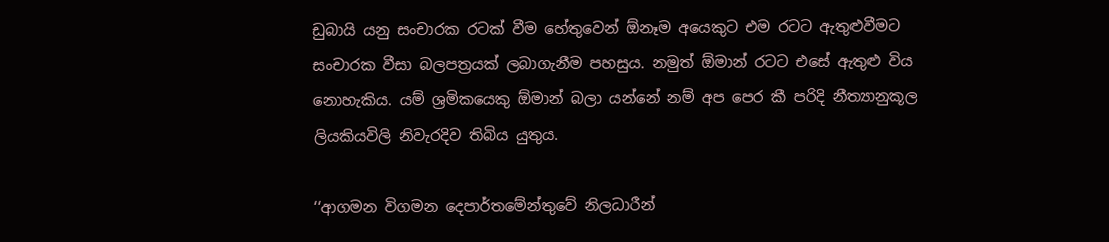ඩුබායි යනු සංචාරක රටක් වීම හේතුවෙන් ඕනෑම අයෙකුට එම රටට ඇතුළුවීමට සංචාරක වීසා බලපත්‍රයක් ලබාගැනීම පහසුය. නමුත් ඕමාන් රටට එසේ ඇතුළු විය නොහැකිය. යම් ශ්‍රමිකයෙකු ඕමාන් බලා යන්නේ නම් අප පෙර කී පරිදි නීත්‍යානුකූල ලියකියවිලි නිවැරදිව තිබිය යුතුය.

‘‘ආගමන විගමන දෙපාර්තමේන්තුවේ නිලධාරීන්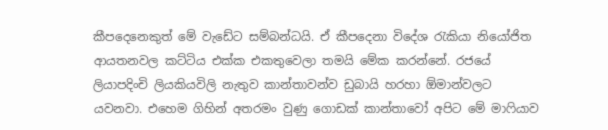කීපදෙනෙකුත් මේ වැඩේට සම්බන්ධයි. ඒ කීපදෙනා විදේශ රැකියා නියෝජිත ආයතනවල කට්ටිය එක්ක එකතුවෙලා තමයි මේක කරන්නේ. රජයේ ලියාපදිංචි ලියකියවිලි නැතුව කාන්තාවන්ව ඩුබායි හරහා ඕමාන්වලට යවනවා. එහෙම ගිහින් අතරමං වුණු ගොඩක් කාන්තාවෝ අපිට මේ මාෆියාව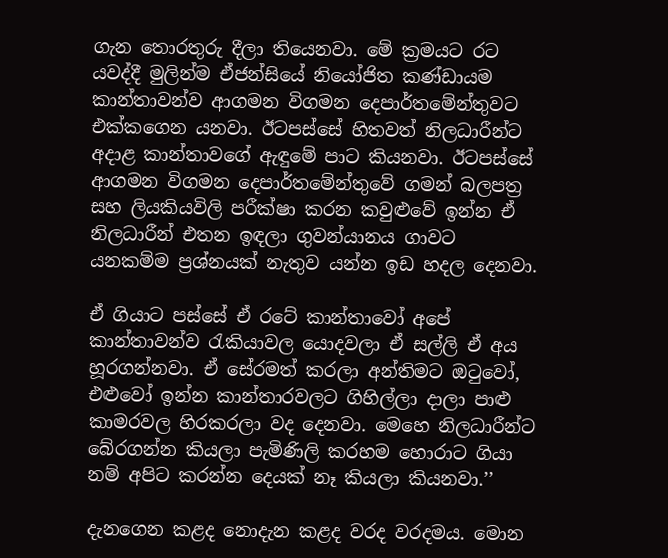ගැන තොරතුරු දීලා තියෙනවා. මේ ක්‍රමයට රට යවද්දී මුලින්ම ඒජන්සියේ නියෝජිත කණ්ඩායම කාන්තාවන්ව ආගමන විගමන දෙපාර්තමේන්තුවට එක්කගෙන යනවා. ඊටපස්සේ හිතවත් නිලධාරීන්ට අදාළ කාන්තාවගේ ඇඳුමේ පාට කියනවා. ඊටපස්සේ ආගමන විගමන දෙපාර්තමේන්තුවේ ගමන් බලපත්‍ර සහ ලියකියවිලි පරීක්ෂා කරන කවුළුවේ ඉන්න ඒ නිලධාරීන් එතන ඉඳලා ගුවන්යානය ගාවට යනකම්ම ප්‍රශ්නයක් නැතුව යන්න ඉඩ හදල දෙනවා.

ඒ ගියාට පස්සේ ඒ රටේ කාන්තාවෝ අපේ කාන්තාවන්ව රැකියාවල යොදවලා ඒ සල්ලි ඒ අය හූරගන්නවා. ඒ සේරමත් කරලා අන්තිමට ඔටුවෝ, එළුවෝ ඉන්න කාන්තාරවලට ගිහිල්ලා දාලා පාළු කාමරවල හිරකරලා වද දෙනවා. මෙහෙ නිලධාරීන්ට බේරගන්න කියලා පැමිණිලි කරහම හොරාට ගියා නම් අපිට කරන්න දෙයක් නෑ කියලා කියනවා.’’

දැනගෙන කළද නොදැන කළද වරද වරදමය. මොන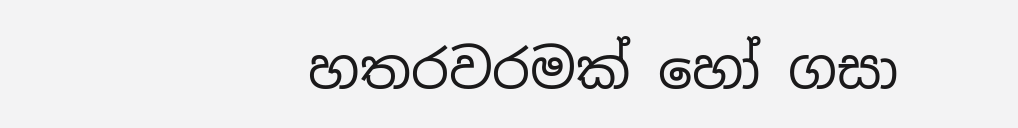හතරවරමක් හෝ ගසා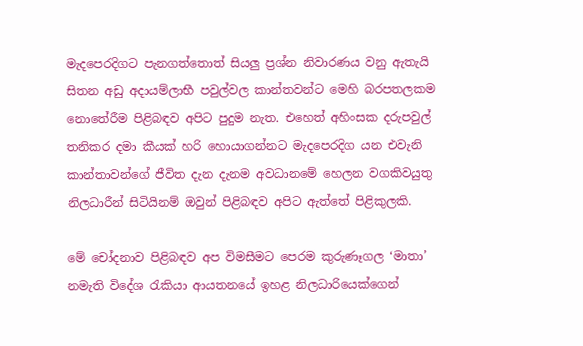මැදපෙරදිගට පැනගත්තොත් සියලු ප්‍රශ්න නිවාරණය වනු ඇතැයි සිතන අඩු අදායම්ලාභී පවුල්වල කාන්තවන්ට මෙහි බරපතලකම නොතේරීම පිළිබඳව අපිට පුදුම නැත. එහෙත් අහිංසක දරුපවුල් තනිකර දමා කීයක් හරි හොයාගන්නට මැදපෙරදිග යන එවැනි කාන්තාවන්ගේ ජීවිත දැන දැනම අවධානමේ හෙලන වගකිවයුතු නිලධාරීන් සිටියිනම් ඔවුන් පිළිබඳව අපිට ඇත්තේ පිළිකුලකි.

මේ චෝදනාව පිළිබඳව අප විමසීමට පෙරම කුරුණෑගල ‘මාතා’ නමැති විදේශ රැකියා ආයතනයේ ඉහළ නිලධාරියෙක්ගෙන්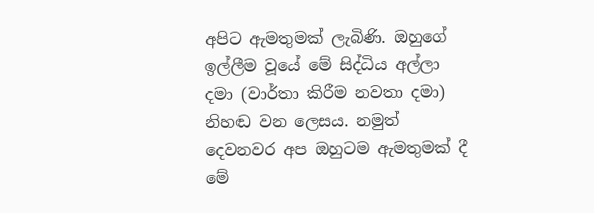අපිට ඇමතුමක් ලැබිණි. ඔහුගේ ඉල්ලීම වූයේ මේ සිද්ධිය අල්ලා දමා (වාර්තා කිරීම නවතා දමා) නිහඬ වන ලෙසය. නමුත් දෙවනවර අප ඔහුටම ඇමතුමක් දී මේ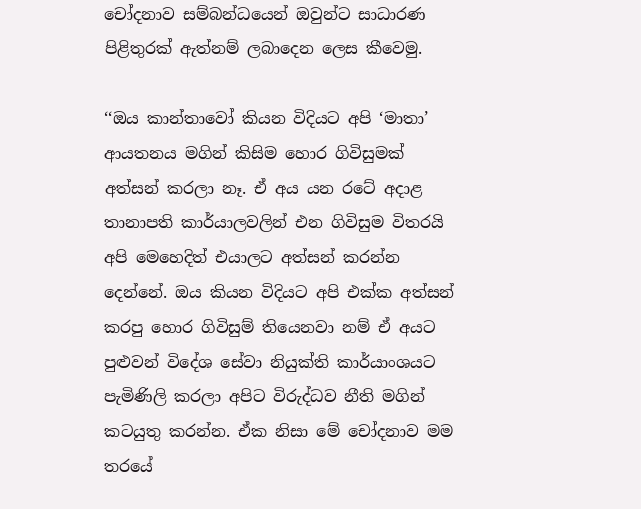චෝදනාව සම්බන්ධයෙන් ඔවුන්ට සාධාරණ පිළිතුරක් ඇත්නම් ලබාදෙන ලෙස කීවෙමු.

‘‘ඔය කාන්තාවෝ කියන විදියට අපි ‘මාතා’ ආයතනය මගින් කිසිම හොර ගිවිසුමක් අත්සන් කරලා නෑ. ඒ අය යන රටේ අදාළ තානාපති කාර්යාලවලින් එන ගිවිසුම විතරයි අපි මෙහෙදිත් එයාලට අත්සන් කරන්න දෙන්නේ. ඔය කියන විදියට අපි එක්ක අත්සන් කරපු හොර ගිවිසුම් තියෙනවා නම් ඒ අයට පුළුවන් විදේශ සේවා නියුක්ති කාර්යාංශයට පැමිණිලි කරලා අපිට විරුද්ධව නීති මගින් කටයුතු කරන්න. ඒක නිසා මේ චෝදනාව මම තරයේ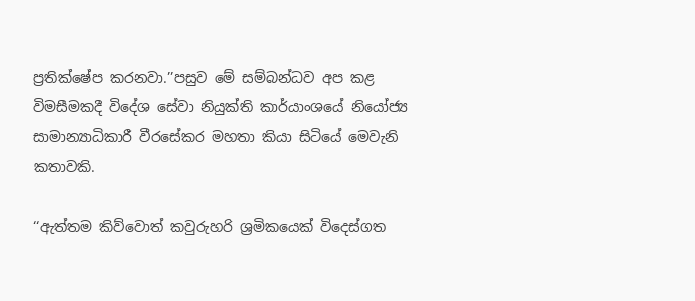ප්‍රතික්ෂේප කරනවා.’’පසුව මේ සම්බන්ධව අප කළ විමසීමකදී විදේශ සේවා නියුක්ති කාර්යාංශයේ නියෝජ්‍ය සාමාන්‍යාධිකාරී වීරසේකර මහතා කියා සිටියේ මෙවැනි කතාවකි.

‘‘ඇත්තම කිව්වොත් කවුරුහරි ශ්‍රමිකයෙක් විදෙස්ගත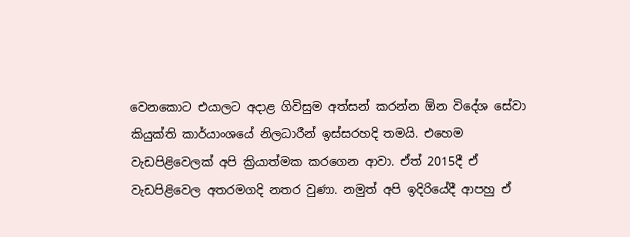වෙනකොට එයාලට අදාළ ගිවිසුම අත්සන් කරන්න ඕන විදේශ සේවා කියුක්ති කාර්යාංශයේ නිලධාරීන් ඉස්සරහදි තමයි. එහෙම වැඩපිළිවෙලක් අපි ක්‍රියාත්මක කරගෙන ආවා. ඒත් 2015දී ඒ වැඩපිළිවෙල අතරමගදි නතර වුණා. නමුත් අපි ඉදිරියේදී ආපහු ඒ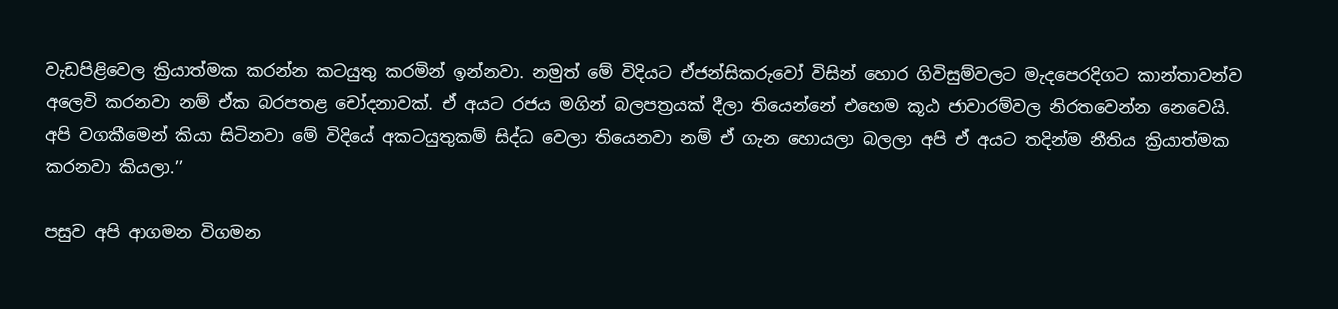වැඩපිළිවෙල ක්‍රියාත්මක කරන්න කටයුතු කරමින් ඉන්නවා. නමුත් මේ විදියට ඒජන්සිකරුවෝ විසින් හොර ගිවිසුම්වලට මැදපෙරදිගට කාන්තාවන්ව අලෙවි කරනවා නම් ඒක බරපතළ චෝදනාවක්. ඒ අයට රජය මගින් බලපත්‍රයක් දීලා තියෙන්නේ එහෙම කූඨ ජාවාරම්වල නිරතවෙන්න නෙවෙයි. අපි වගකීමෙන් කියා සිටිනවා මේ විදියේ අකටයුතුකම් සිද්ධ වෙලා තියෙනවා නම් ඒ ගැන හොයලා බලලා අපි ඒ අයට තදින්ම නීතිය ක්‍රියාත්මක කරනවා කියලා.’’

පසුව අපි ආගමන විගමන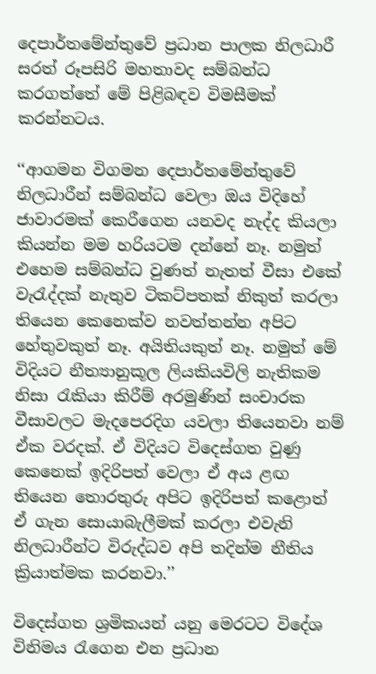දෙපාර්තමේන්තුවේ ප්‍රධාන පාලක නිලධාරී සරත් රූපසිරි මහතාවද සම්බන්ධ කරගත්තේ මේ පිළිබඳව විමසීමක් කරන්නටය.

‘‘ආගමන විගමන දෙපාර්තමේන්තුවේ නිලධාරීන් සම්බන්ධ වෙලා ඔය විදිහේ ජාවාරමක් කෙරීගෙන යනවද නැද්ද කියලා කියන්න මම හරියටම දන්නේ නෑ. නමුත් එහෙම සම්බන්ධ වුණත් නැතත් වීසා එකේ වැරැද්දක් නැතුව ටිකට්පතක් නිකුත් කරලා තියෙන කෙනෙක්ව නවත්තන්න අපිට හේතුවකුත් නෑ. අයිතියකුත් නෑ. නමුත් මේ විදියට නීත්‍යානුකූල ලියකියවිලි නැතිකම නිසා රැකියා කිරී‍ම් අරමුණින් සංචාරක වීසාවලට මැදපෙරදිග යවලා තියෙනවා නම් ඒක වරදක්. ඒ විදියට විදෙස්ගත වුණු කෙනෙක් ඉදිරිපත් වෙලා ඒ අය ළඟ තියෙන තොරතුරු අපිට ඉදිරිපත් කළොත් ඒ ගැන සොයාබැලීමක් කරලා එවැනි නිලධාරීන්ට විරුද්ධව අපි තදින්ම නීතිය ක්‍රියාත්මක කරනවා.’’

විදෙස්ගත ශ්‍රමිකයන් යනු මෙරටට විදේශ විනිමය රැගෙන එන ප්‍රධාන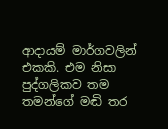ආදායම් මාර්ගවලින් එකකි. එම නිසා පුද්ගලිකව තම තමන්ගේ මඬි තර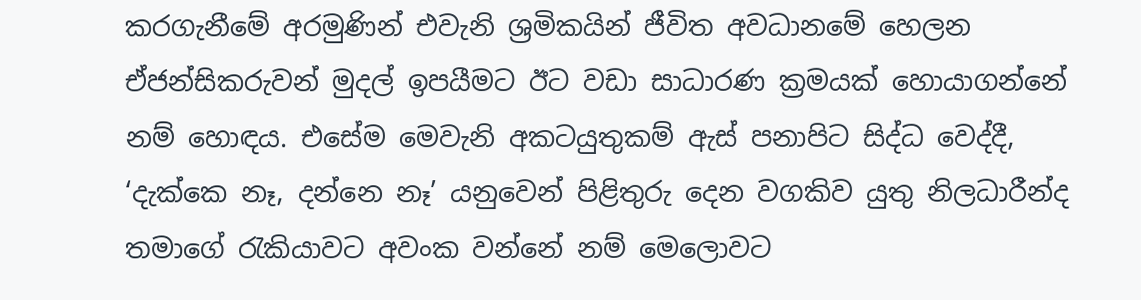කරගැනීමේ අරමුණින් එවැනි ශ්‍රමිකයින් ජීවිත අවධානමේ හෙලන ඒජන්සිකරුවන් මුදල් ඉපයීමට ඊට වඩා සාධාරණ ක්‍රමයක් හොයාගන්නේ නම් හොඳය. එසේම මෙවැනි අකටයුතුකම් ඇස් පනාපිට සිද්ධ වෙද්දී, ‘දැක්කෙ නෑ, දන්නෙ නෑ’ යනුවෙන් පිළිතුරු දෙන වගකිව යුතු නිලධාරීන්ද තමාගේ රැකියාවට අවංක වන්නේ නම් මෙලොවට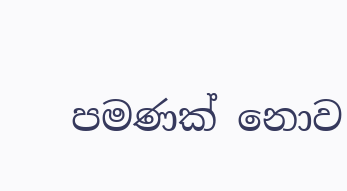පමණක් නොව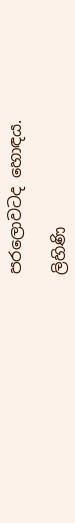පරලොවටද හොඳය.

ලිහිණි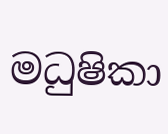මධුෂිකා